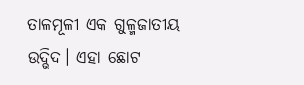ତାଳମୂଳୀ ଏକ ଗୁଳ୍ମଜାତୀୟ ଉଦ୍ଭିଦ। ଏହା ଛୋଟ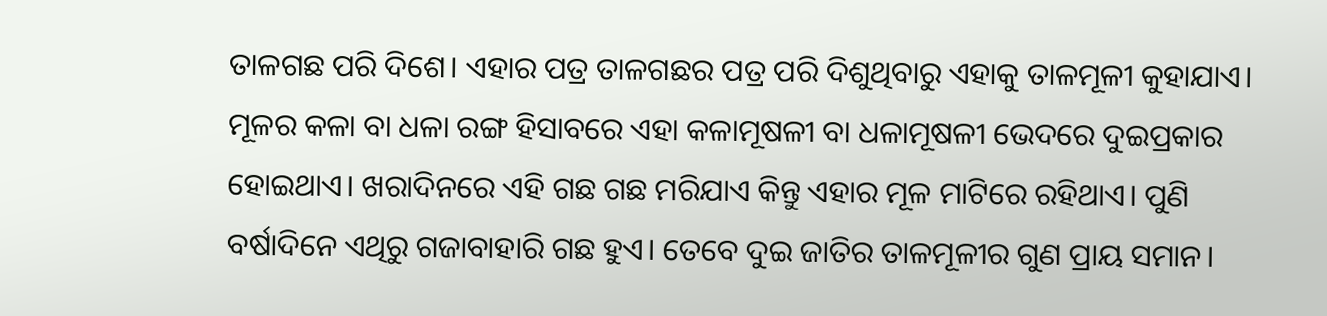ତାଳଗଛ ପରି ଦିଶେ। ଏହାର ପତ୍ର ତାଳଗଛର ପତ୍ର ପରି ଦିଶୁଥିବାରୁ ଏହାକୁ ତାଳମୂଳୀ କୁହାଯାଏ। ମୂଳର କଳା ବା ଧଳା ରଙ୍ଗ ହିସାବରେ ଏହା କଳାମୂଷଳୀ ବା ଧଳାମୂଷଳୀ ଭେଦରେ ଦୁଇପ୍ରକାର ହୋଇଥାଏ। ଖରାଦିନରେ ଏହି ଗଛ ଗଛ ମରିଯାଏ କିନ୍ତୁ ଏହାର ମୂଳ ମାଟିରେ ରହିଥାଏ। ପୁଣି ବର୍ଷାଦିନେ ଏଥିରୁ ଗଜାବାହାରି ଗଛ ହୁଏ। ତେବେ ଦୁଇ ଜାତିର ତାଳମୂଳୀର ଗୁଣ ପ୍ରାୟ ସମାନ।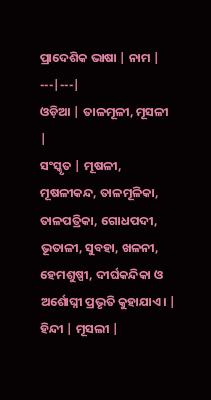ପ୍ରାଦେଶିକ ଭାଷା | ନାମ |
---|---|
ଓଡ଼ିଆ | ତାଳମୂଳୀ, ମୂସଳୀ |
ସଂସ୍କୃତ | ମୂଷଳୀ, ମୂଷଳୀକନ୍ଦ, ତାଳମୂଳିକା, ତାଳପତ୍ରିକା, ଗୋଧପଦୀ, ଭୂତାଳୀ, ସୁବହା, ଖଳନୀ, ହେମଶୁଷ୍ପୀ, ଦୀର୍ଘକନ୍ଦିକା ଓ ଅର୍ଶୋଘ୍ନୀ ପ୍ରଭୃତି କୁହାଯାଏ। |
ହିନ୍ଦୀ | ମୂସଲୀ |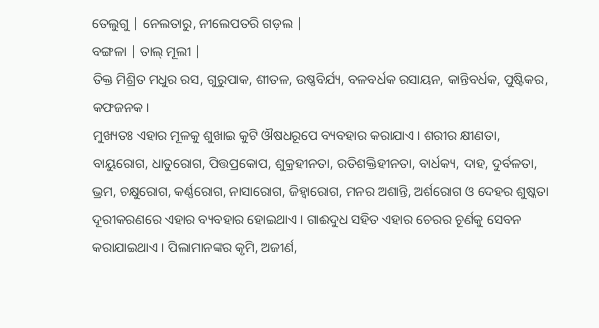ତେଲୁଗୁ | ନେଲତାରୁ, ନୀଲେପତରି ଗଡ଼ଲ |
ବଙ୍ଗଳା | ତାଲ୍ ମୂଲୀ |
ତିକ୍ତ ମିଶ୍ରିତ ମଧୁର ରସ, ଗୁରୁପାକ, ଶୀତଳ, ଉଷ୍ଣବିର୍ଯ୍ୟ, ବଳବର୍ଧକ ରସାୟନ, କାନ୍ତିବର୍ଧକ, ପୁଷ୍ଟିକର, କଫଜନକ।
ମୁଖ୍ୟତଃ ଏହାର ମୂଳକୁ ଶୁଖାଇ କୁଟି ଔଷଧରୂପେ ବ୍ୟବହାର କରାଯାଏ। ଶରୀର କ୍ଷୀଣତା, ବାୟୁରୋଗ, ଧାତୁରୋଗ, ପିତ୍ତପ୍ରକୋପ, ଶୁକ୍ରହୀନତା, ରତିଶକ୍ତିହୀନତା, ବାର୍ଧକ୍ୟ, ଦାହ, ଦୁର୍ବଳତା, ଭ୍ରମ, ଚକ୍ଷୁରୋଗ, କର୍ଣ୍ଣରୋଗ, ନାସାରୋଗ, ଜିହ୍ୱାରୋଗ, ମନର ଅଶାନ୍ତି, ଅର୍ଶରୋଗ ଓ ଦେହର ଶୁଷ୍କତା ଦୂରୀକରଣରେ ଏହାର ବ୍ୟବହାର ହୋଇଥାଏ। ଗାଈଦୁଧ ସହିତ ଏହାର ଚେରର ଚୂର୍ଣକୁ ସେବନ କରାଯାଇଥାଏ। ପିଲାମାନଙ୍କର କୃମି, ଅଜୀର୍ଣ,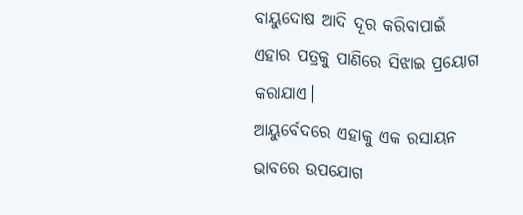ବାୟୁଦୋଷ ଆଦି ଦୂର କରିବାପାଇଁ ଏହାର ପତ୍ରକୁ ପାଣିରେ ସିଝାଇ ପ୍ରୟୋଗ କରାଯାଏ।
ଆୟୁର୍ବେଦରେ ଏହାକୁ ଏକ ରସାୟନ ଭାବରେ ଉପଯୋଗ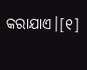କରାଯାଏ।[୧]